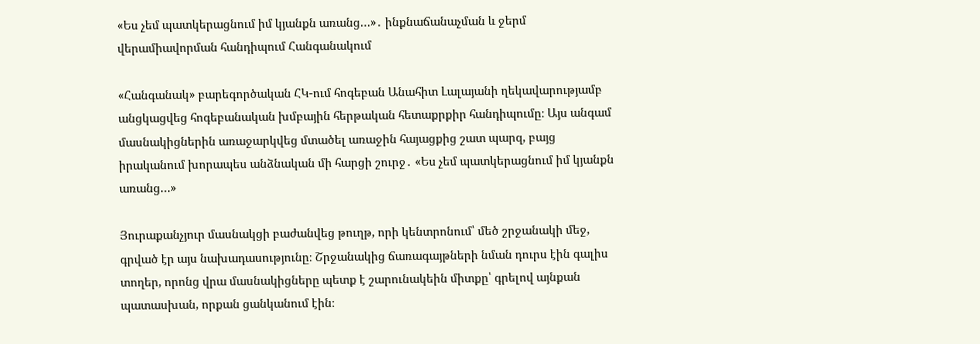«Ես չեմ պատկերացնում իմ կյանքն առանց…»․ ինքնաճանաչման և ջերմ վերամիավորման հանդիպում Հանգանակում

«Հանգանակ» բարեգործական ՀԿ-ում հոգեբան Անահիտ Լալայանի ղեկավարությամբ անցկացվեց հոգեբանական խմբային հերթական հետաքրքիր հանդիպումը։ Այս անգամ մասնակիցներին առաջարկվեց մտածել առաջին հայացքից շատ պարզ, բայց իրականում խորապես անձնական մի հարցի շուրջ․ «Ես չեմ պատկերացնում իմ կյանքն առանց…»

Յուրաքանչյուր մասնակցի բաժանվեց թուղթ, որի կենտրոնում՝ մեծ շրջանակի մեջ, գրված էր այս նախադասությունը։ Շրջանակից ճառագայթների նման դուրս էին գալիս տողեր, որոնց վրա մասնակիցները պետք է շարունակեին միտքը՝ գրելով այնքան պատասխան, որքան ցանկանում էին։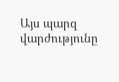Այս պարզ վարժությունը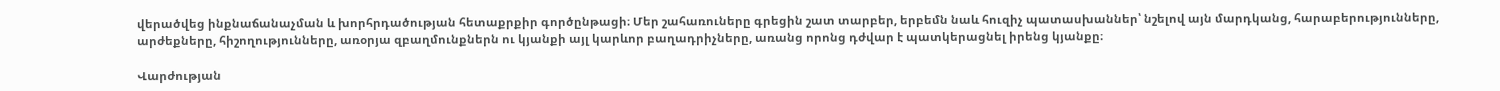վերածվեց ինքնաճանաչման և խորհրդածության հետաքրքիր գործընթացի։ Մեր շահառուները գրեցին շատ տարբեր, երբեմն նաև հուզիչ պատասխաններ՝ նշելով այն մարդկանց, հարաբերությունները, արժեքները, հիշողությունները, առօրյա զբաղմունքներն ու կյանքի այլ կարևոր բաղադրիչները, առանց որոնց դժվար է պատկերացնել իրենց կյանքը։

Վարժության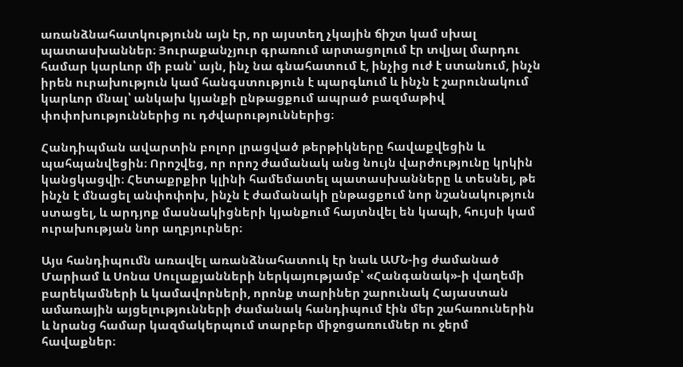առանձնահատկությունն այն էր, որ այստեղ չկային ճիշտ կամ սխալ պատասխաններ։ Յուրաքանչյուր գրառում արտացոլում էր տվյալ մարդու համար կարևոր մի բան՝ այն, ինչ նա գնահատում է, ինչից ուժ է ստանում, ինչն իրեն ուրախություն կամ հանգստություն է պարգևում և ինչն է շարունակում կարևոր մնալ՝ անկախ կյանքի ընթացքում ապրած բազմաթիվ փոփոխություններից ու դժվարություններից։

Հանդիպման ավարտին բոլոր լրացված թերթիկները հավաքվեցին և պահպանվեցին։ Որոշվեց, որ որոշ ժամանակ անց նույն վարժությունը կրկին կանցկացվի։ Հետաքրքիր կլինի համեմատել պատասխանները և տեսնել, թե ինչն է մնացել անփոփոխ, ինչն է ժամանակի ընթացքում նոր նշանակություն ստացել, և արդյոք մասնակիցների կյանքում հայտնվել են կապի, հույսի կամ ուրախության նոր աղբյուրներ։

Այս հանդիպումն առավել առանձնահատուկ էր նաև ԱՄՆ-ից ժամանած Մարիամ և Սոնա Սուլաքյանների ներկայությամբ՝ «Հանգանակ»-ի վաղեմի բարեկամների և կամավորների, որոնք տարիներ շարունակ Հայաստան ամառային այցելությունների ժամանակ հանդիպում էին մեր շահառուներին և նրանց համար կազմակերպում տարբեր միջոցառումներ ու ջերմ հավաքներ։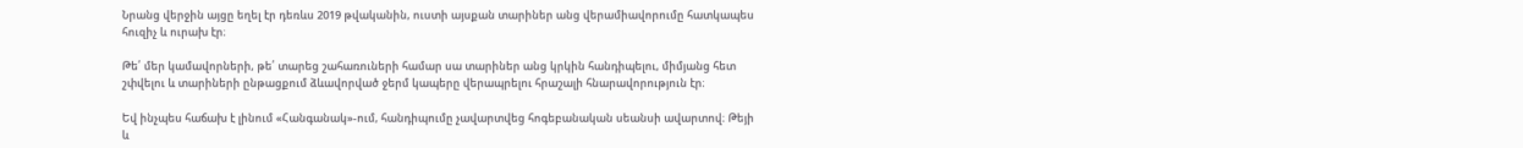Նրանց վերջին այցը եղել էր դեռևս 2019 թվականին, ուստի այսքան տարիներ անց վերամիավորումը հատկապես հուզիչ և ուրախ էր։

Թե՛ մեր կամավորների, թե՛ տարեց շահառուների համար սա տարիներ անց կրկին հանդիպելու, միմյանց հետ շփվելու և տարիների ընթացքում ձևավորված ջերմ կապերը վերապրելու հրաշալի հնարավորություն էր։

Եվ ինչպես հաճախ է լինում «Հանգանակ»-ում, հանդիպումը չավարտվեց հոգեբանական սեանսի ավարտով։ Թեյի և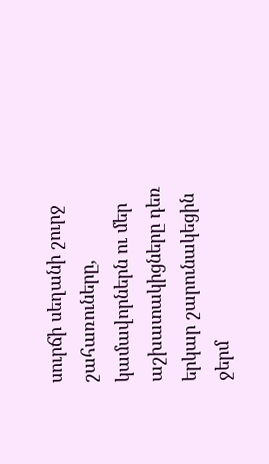սուրճի սեղանի շուրջ շահառուները, կամավորներն ու մեր աշխատակիցները դեռ երկար շարունակեցին ջերմ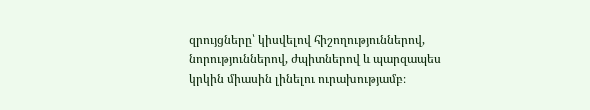զրույցները՝ կիսվելով հիշողություններով, նորություններով, ժպիտներով և պարզապես կրկին միասին լինելու ուրախությամբ։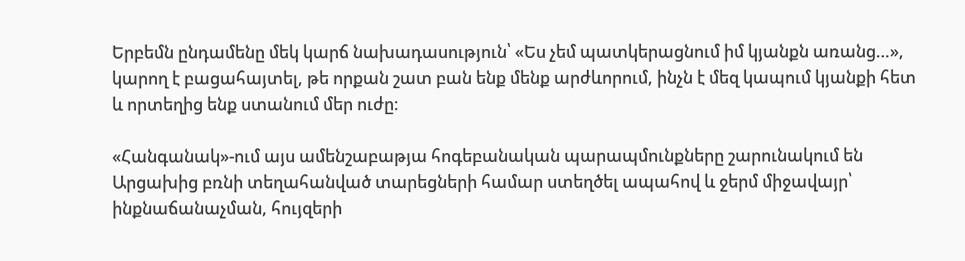Երբեմն ընդամենը մեկ կարճ նախադասություն՝ «Ես չեմ պատկերացնում իմ կյանքն առանց…», կարող է բացահայտել, թե որքան շատ բան ենք մենք արժևորում, ինչն է մեզ կապում կյանքի հետ և որտեղից ենք ստանում մեր ուժը։

«Հանգանակ»-ում այս ամենշաբաթյա հոգեբանական պարապմունքները շարունակում են Արցախից բռնի տեղահանված տարեցների համար ստեղծել ապահով և ջերմ միջավայր՝ ինքնաճանաչման, հույզերի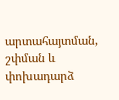արտահայտման, շփման և փոխադարձ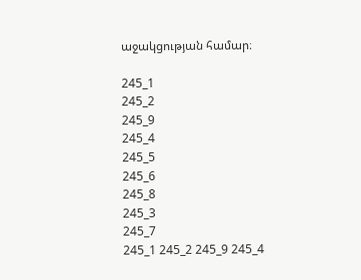աջակցության համար։

245_1
245_2
245_9
245_4
245_5
245_6
245_8
245_3
245_7
245_1 245_2 245_9 245_4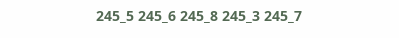245_5 245_6 245_8 245_3 245_7